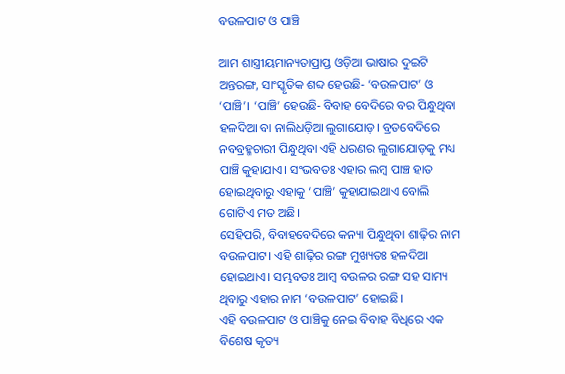ବଉଳପାଟ ଓ ପାଞ୍ଚି

ଆମ ଶାସ୍ତ୍ରୀୟମାନ୍ୟତାପ୍ରାପ୍ତ ଓଡ଼ିଆ ଭାଷାର ଦୁଇଟି ଅନ୍ତରଙ୍ଗ, ସାଂସ୍କୃତିକ ଶବ୍ଦ ହେଉଛି- ‘ବଉଳପାଟ’ ଓ ‘ପାଞ୍ଚି’। ‘ପାଞ୍ଚି’ ହେଉଛି- ବିବାହ ବେଦିରେ ବର ପିନ୍ଧୁଥିବା ହଳଦିଆ ବା ନାଲିଧଡ଼ିଆ ଲୁଗାଯୋଡ଼। ବ୍ରତବେଦିରେ ନବବ୍ରହ୍ମଚାରୀ ପିନ୍ଧୁଥିବା ଏହି ଧରଣର ଲୁଗାଯୋଡ଼କୁ ମଧ୍ୟ ପାଞ୍ଚି କୁହାଯାଏ। ସଂଭବତଃ ଏହାର ଲମ୍ବ ପାଞ୍ଚ ହାତ ହୋଇଥିବାରୁ ଏହାକୁ ‘ପାଞ୍ଚି’ କୁହାଯାଇଥାଏ ବୋଲି ଗୋଟିଏ ମତ ଅଛି।
ସେହିପରି, ବିବାହବେଦିରେ କନ୍ୟା ପିନ୍ଧୁଥିବା ଶାଢ଼ିର ନାମ ବଉଳପାଟ। ଏହି ଶାଢ଼ିର ରଙ୍ଗ ମୁଖ୍ୟତଃ ହଳଦିଆ ହୋଇଥାଏ। ସମ୍ଭବତଃ ଆମ୍ବ ବଉଳର ରଙ୍ଗ ସହ ସାମ୍ୟ ଥିବାରୁ ଏହାର ନାମ ‘ବଉଳପାଟ’ ହୋଇଛି।
ଏହି ବଉଳପାଟ ଓ ପାଞ୍ଚିକୁ ନେଇ ବିବାହ ବିଧିରେ ଏକ ବିଶେଷ କୃତ୍ୟ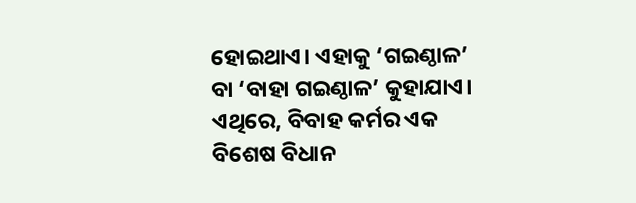ହୋଇଥାଏ। ଏହାକୁ ‘ଗଇଣ୍ଠାଳ’ ବା ‘ବାହା ଗଇଣ୍ଠାଳ’ କୁହାଯାଏ। ଏଥିରେ, ବିବାହ କର୍ମର ଏକ ବିଶେଷ ବିଧାନ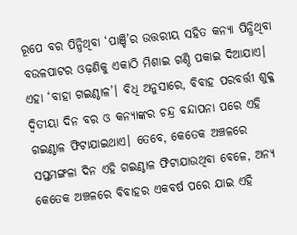ରୂପେ ବର ପିନ୍ଧିଥିବା ‘ପାଞ୍ଚି’ର ଉତ୍ତରୀୟ ସହିତ କନ୍ୟା ପିନ୍ଧିଥିବା ବଉଳପାଟର ଓଢ଼ଣିକୁ ଏକାଠି ମିଶାଇ ଗଣ୍ଠି ପକାଇ ଦିଆଯାଏ। ଏହା ‘ବାହା ଗଇଣ୍ଠାଳ’। ବିଧି ଅନୁସାରେ, ବିବାହ ପରବର୍ତ୍ତୀ ଶୁକ୍ଳ ଦ୍ବିତୀୟା ଦିନ ବର ଓ କନ୍ୟାଙ୍କର ଚନ୍ଦ୍ର ବନ୍ଦାପନା ପରେ ଏହି ଗଇଣ୍ଠାଳ ଫିଟାଯାଇଥାଏ। ତେବେ, କେତେକ ଅଞ୍ଚଳରେ ସପ୍ତମଙ୍ଗଳା ଦିନ ଏହି ଗଇଣ୍ଠାଳ ଫିଟାଯାଉଥିବା ବେଳେ, ଅନ୍ୟ କେତେକ ଅଞ୍ଚଳରେ ବିବାହର ଏକବର୍ଷ ପରେ ଯାଇ ଏହି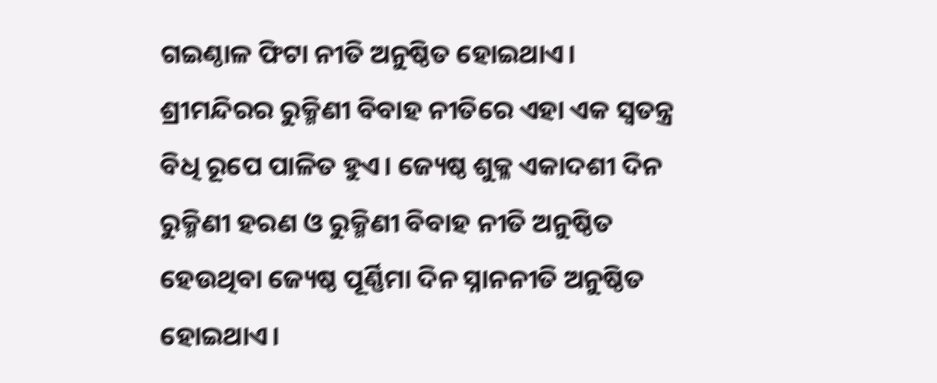ଗଇଣ୍ଠାଳ ଫିଟା ନୀତି ଅନୁଷ୍ଠିତ ହୋଇଥାଏ।
ଶ୍ରୀମନ୍ଦିରର ରୁକ୍ମିଣୀ ବିବାହ ନୀତିରେ ଏହା ଏକ ସ୍ବତନ୍ତ୍ର ବିଧି ରୂପେ ପାଳିତ ହୁଏ। ଜ୍ୟେଷ୍ଠ ଶୁକ୍ଳ ଏକାଦଶୀ ଦିନ ରୁକ୍ମିଣୀ ହରଣ ଓ ରୁକ୍ମିଣୀ ବିବାହ ନୀତି ଅନୁଷ୍ଠିତ ହେଉଥିବା ଜ୍ୟେଷ୍ଠ ପୂର୍ଣ୍ଣିମା ଦିନ ସ୍ନାନନୀତି ଅନୁଷ୍ଠିତ ହୋଇଥାଏ।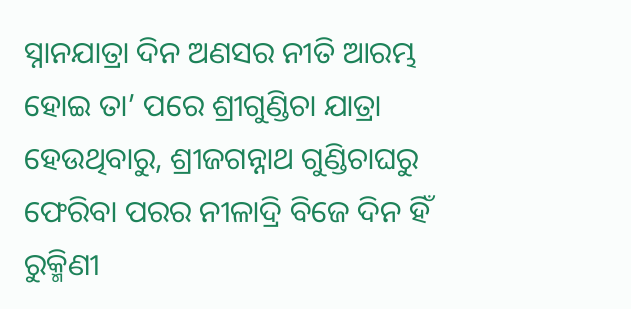ସ୍ନାନଯାତ୍ରା ଦିନ ଅଣସର ନୀତି ଆରମ୍ଭ ହୋଇ ତା’ ପରେ ଶ୍ରୀଗୁଣ୍ଡିଚା ଯାତ୍ରା ହେଉଥିବାରୁ, ଶ୍ରୀଜଗନ୍ନାଥ ଗୁଣ୍ଡିଚାଘରୁ ଫେରିବା ପରର ନୀଳାଦ୍ରି ବିଜେ ଦିନ ହିଁ ରୁକ୍ମିଣୀ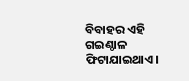ବିବାହର ଏହି ଗଇଣ୍ଠାଳ ଫିଟାଯାଇଥାଏ।